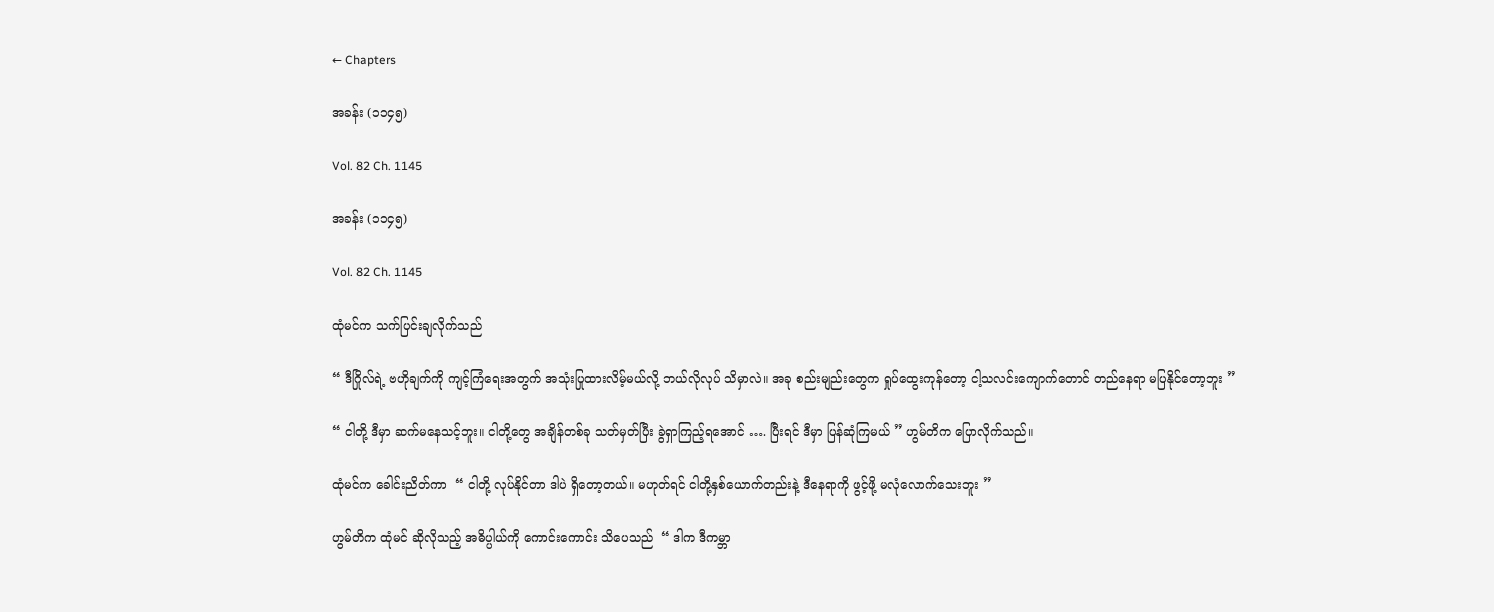← Chapters

အခန်း (၁၁၄၅)

Vol. 82 Ch. 1145

အခန်း (၁၁၄၅)

Vol. 82 Ch. 1145

ထုံမင်က သက်ပြင်းချလိုက်သည်

“ ဒီဂြိုလ်ရဲ့ ဗဟိုချက်ကို ကျင့်ကြံရေးအတွက် အသုံးပြုထားလိမ့်မယ်လို့ ဘယ်လိုလုပ် သိမှာလဲ။ အခု စည်းမျည်းတွေက ရှုပ်ထွေးကုန်တော့ ငါ့သလင်းကျောက်တောင် တည်နေရာ မပြနိုင်တော့ဘူး ”

“ ငါတို့ ဒီမှာ ဆက်မနေသင့်ဘူး။ ငါတို့တွေ အချိန်တစ်ခု သတ်မှတ်ပြီး ခွဲရှာကြည့်ရအောင် …. ပြီးရင် ဒီမှာ ပြန်ဆုံကြမယ် ” ဟွမ်တိက ပြောလိုက်သည်။

ထုံမင်က ခေါင်းညိတ်ကာ  “ ငါတို့ လုပ်နိုင်တာ ဒါပဲ ရှိတော့တယ်။ မဟုတ်ရင် ငါတို့နှစ်ယောက်တည်းနဲ့ ဒီနေရာကို ဖွင့်ဖို့ မလုံလောက်သေးဘူး ”

ဟွမ်တိက ထုံမင် ဆိုလိုသည့် အဓိပ္ပါယ်ကို ကောင်းကောင်း သိပေသည်  “ ဒါက ဒီကမ္ဘာ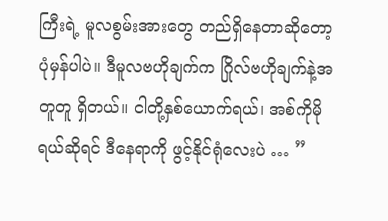ကြီးရဲ့ မူလစွမ်းအားတွေ တည်ရှိနေတာဆိုတော့ ပုံမှန်ပါပဲ။ ဒီမူလဗဟိုချက်က ဂြိုလ်ဗဟိုချက်နဲ့အတူတူ ရှိတယ်။ ငါတို့နှစ်ယောက်ရယ်၊ အစ်ကိုမို ရယ်ဆိုရင် ဒီနေရာကို ဖွင့်နိုင်ရုံလေးပဲ … ”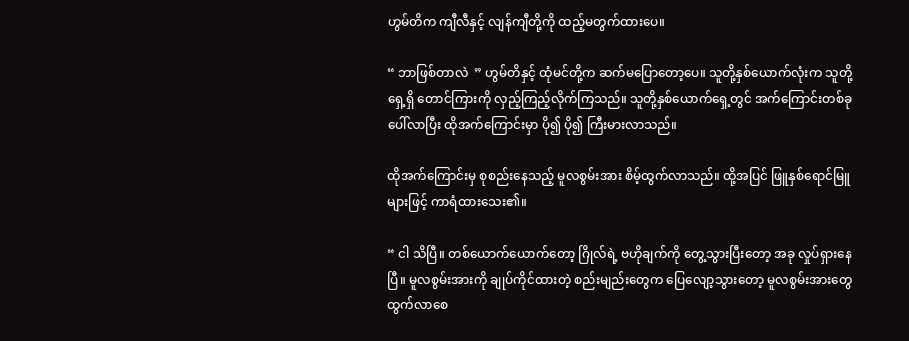ဟွမ်တိက ကျီလီနှင့် လျန်ကျီတို့ကို ထည့်မတွက်ထားပေ။

“ ဘာဖြစ်တာလဲ  ” ဟွမ်တိနှင့် ထုံမင်တို့က ဆက်မပြောတော့ပေ။ သူတို့နှစ်ယောက်လုံးက သူတို့ရှေ့ရှိ တောင်ကြားကို လှည့်ကြည့်လိုက်ကြသည်။ သူတို့နှစ်ယောက်ရှေ့တွင် အက်ကြောင်းတစ်ခု ပေါ်လာပြီး ထိုအက်ကြောင်းမှာ ပို၍ ပို၍ ကြီးမားလာသည်။

ထိုအက်ကြောင်းမှ စုစည်းနေသည့် မူလစွမ်းအား စိမ့်ထွက်လာသည်။ ထို့အပြင် ဖြူနှစ်ရောင်မြူများဖြင့် ကာရံထားသေး၏။

“ ငါ သိပြီ။ တစ်ယောက်ယောက်‌တော့ ဂြိုလ်ရဲ့ ဗဟိုချက်ကို တွေ့သွားပြီးတော့ အခု လှုပ်ရှားနေပြီ။ မူလစွမ်းအားကို ချုပ်ကိုင်ထားတဲ့ စည်းမျည်းတွေက ပြေလျော့သွားတော့ မူလစွမ်းအားတွေ ထွက်လာစေ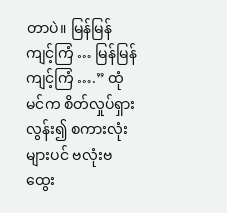တာပဲ။ မြန်မြန် ကျင့်ကြံ … မြန်မြန် ကျင့်ကြံ ….” ထုံမင်က စိတ်လှုပ်ရှားလွန်း၍ စကားလုံးများပင် ဗလုံးဗထွေး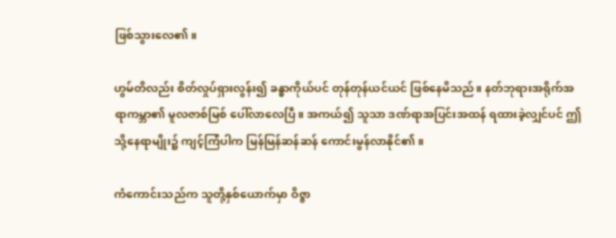ဖြစ်သွားလေ၏။

ဟွမ်တိလည်း စိတ်လှုပ်ရှားလွန်း၍ ခန္ဓာကိုယ်ပင် တုန်တုန်ယင်ယင် ဖြစ်နေမိသည်။ နတ်ဘုရားအရိုက်အရာကမ္ဘာ၏ မူလဇာစ်မြစ် ပေါ်လာလေပြီ။ အကယ်၍ သူသာ ဒဏ်ရာအပြင်းအထန် ရထားခဲ့လျှင်ပင် ဤသို့နေရာမျိုး၌ ကျင့်ကြံပါက မြန်မြန်ဆန်ဆန် ကောင်းမွန်လာနိုင်၏။

ကံကောင်းသည်က သူတို့နှစ်ယောက်မှာ ဝိဇ္ဇာ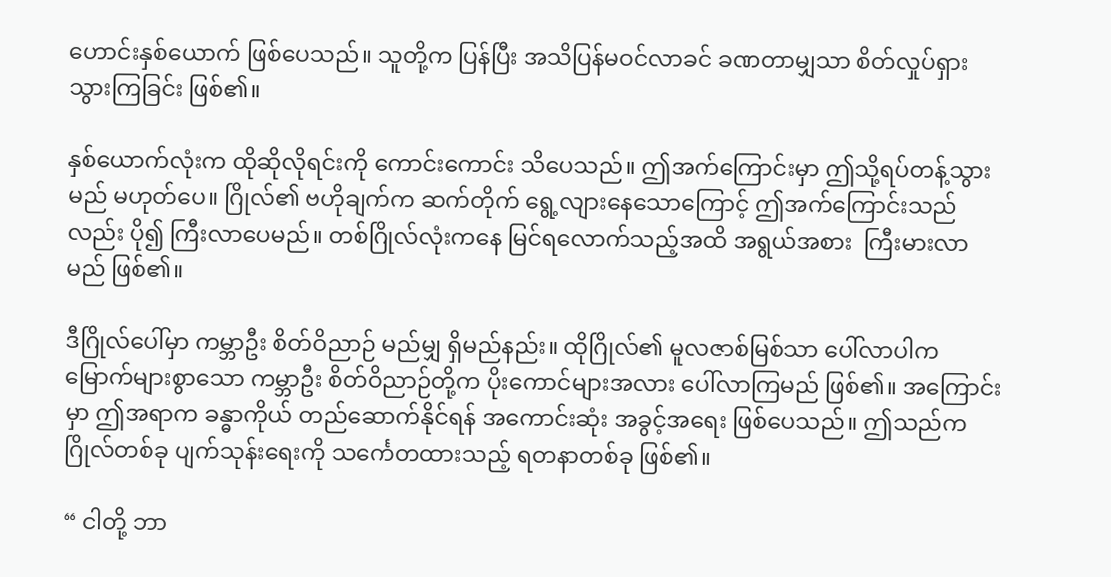ဟောင်းနှစ်ယောက် ဖြစ်ပေသည်။ သူတို့က ပြန်ပြီး အသိပြန်မဝင်လာခင် ခဏတာမျှသာ စိတ်လှုပ်ရှားသွားကြခြင်း ဖြစ်၏။

နှစ်ယောက်လုံးက ထိုဆိုလိုရင်းကို ကောင်းကောင်း သိပေသည်။ ဤအက်ကြောင်းမှာ ဤသို့ရပ်တန့်သွားမည် မဟုတ်ပေ။ ဂြိုလ်၏ ဗဟိုချက်က ဆက်တိုက် ရွေ့လျားနေသောကြောင့် ဤအက်ကြောင်းသည်လည်း ပို၍ ကြီးလာပေမည်။ တစ်ဂြိုလ်လုံးကနေ မြင်ရလောက်သည့်အထိ အရွယ်အစား  ကြီးမားလာမည် ဖြစ်၏။

ဒီဂြိုလ်ပေါ်မှာ ကမ္ဘာဦး စိတ်ဝိညာဉ် မည်မျှ ရှိမည်နည်း။ ထိုဂြိုလ်၏ မူလဇာစ်မြစ်သာ ပေါ်လာပါက မြောက်များစွာသော ကမ္ဘာဦး စိတ်ဝိညာဉ်တို့က ပိုးကောင်များအလား ပေါ်လာကြမည် ဖြစ်၏။ အကြောင်းမှာ ဤအရာက ခန္ဓာကိုယ် တည်ဆောက်နိုင်ရန် အကောင်းဆုံး အခွင့်အရေး ဖြစ်ပေသည်။ ဤသည်က ဂြိုလ်တစ်ခု ပျက်သုန်းရေးကို သင်္ကေတထားသည့် ရတနာတစ်ခု ဖြစ်၏။

“ ငါတို့ ဘာ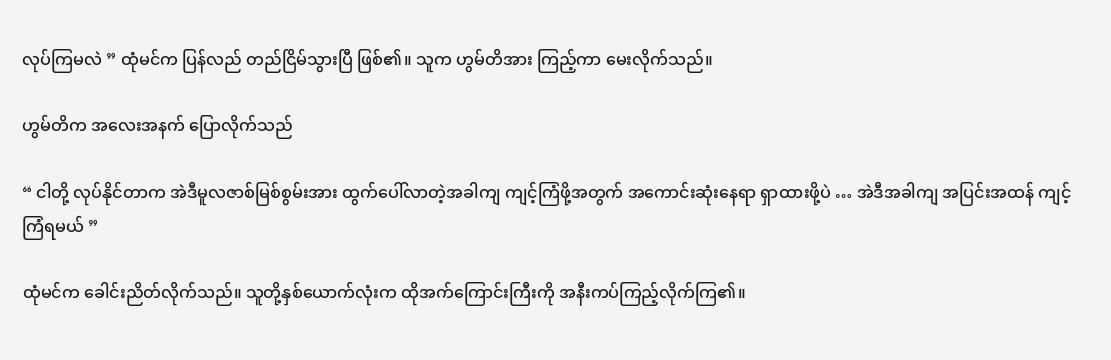လုပ်ကြမလဲ ” ထုံမင်က ပြန်လည် တည်ငြိမ်သွားပြီ ဖြစ်၏။ သူက ဟွမ်တိအား ကြည့်ကာ မေးလိုက်သည်။

ဟွမ်တိက အလေးအနက် ပြောလိုက်သည်

“ ငါတို့ လုပ်နိုင်တာက အဲဒီမူလဇာစ်မြစ်စွမ်းအား ထွက်ပေါ်လာတဲ့အခါကျ ကျင့်ကြံဖို့အတွက် အကောင်းဆုံးနေရာ ရှာထားဖို့ပဲ … အဲဒီအခါကျ အပြင်းအထန် ကျင့်ကြံရမယ် ”

ထုံမင်က ခေါင်းညိတ်လိုက်သည်။ သူတို့နှစ်ယောက်လုံးက ထိုအက်ကြောင်းကြီးကို အနီးကပ်ကြည့်လိုက်ကြ၏။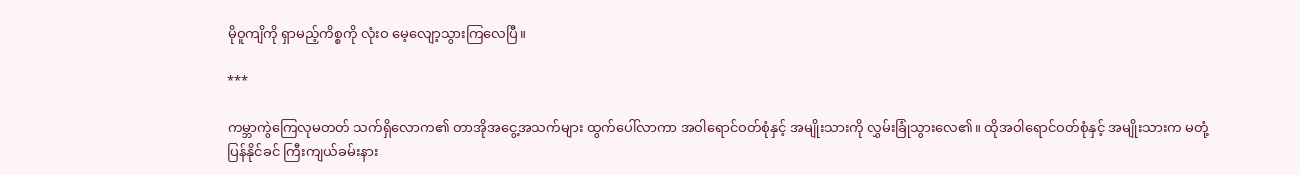မိုဝူကျိကို ရှာမည့်ကိစ္စကို လုံးဝ မေ့လျော့သွားကြလေပြီ။

***

ကမ္ဘာကွဲကြေလုမတတ် သက်ရှိလောက၏ တာအိုအငွေ့အသက်များ ထွက်ပေါ်လာကာ အဝါရောင်ဝတ်စုံနှင့် အမျိုးသားကို လွှမ်းခြုံသွားလေ၏။ ထိုအဝါရောင်ဝတ်စုံနှင့် အမျိုးသားက မတုံ့ပြန်နိုင်ခင် ကြီးကျယ်ခမ်းနား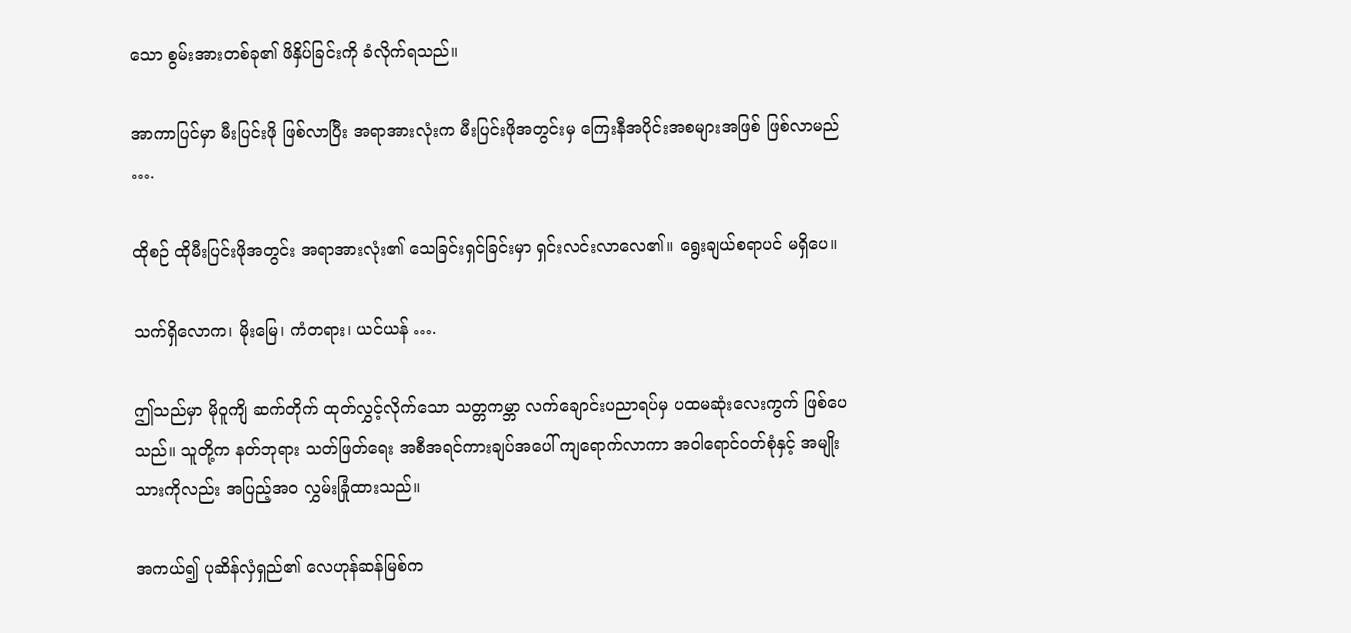သော စွမ်းအားတစ်ခု၏ ဖိနှိပ်ခြင်းကို ခံလိုက်ရသည်။

အာကာပြင်မှာ မီးပြင်းဖို ဖြစ်လာပြီး အရာအားလုံးက မီးပြင်းဖိုအတွင်းမှ ကြေးနီအပိုင်းအစများအဖြစ် ဖြစ်လာမည် ….

ထိုစဉ် ထိုမီးပြင်းဖိုအတွင်း အရာအားလုံး၏ သေခြင်းရှင်ခြင်းမှာ ရှင်းလင်းလာလေ၏။ ရွေးချယ်စရာပင် မရှိပေ။

သက်ရှိလောက၊ မိုးမြေ၊ ကံတရား၊ ယင်ယန် ….

ဤသည်မှာ မိုဝူကျိ ဆက်တိုက် ထုတ်လွှင့်လိုက်သော သတ္တကမ္ဘာ လက်ချောင်းပညာရပ်မှ ပထမဆုံးလေးကွက် ဖြစ်ပေသည်။ သူတို့က နတ်ဘုရား သတ်ဖြတ်ရေး အစီအရင်ကားချပ်အပေါ် ကျရောက်လာကာ အဝါရောင်ဝတ်စုံနှင့် အမျိုးသားကိုလည်း အပြည့်အဝ လွှမ်းခြုံထားသည်။

အကယ်၍ ပုဆိန်လှံရှည်၏ လေဟုန်ဆန်မြစ်က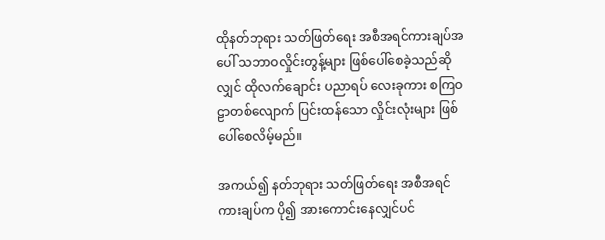ထိုနတ်ဘုရား သတ်ဖြတ်ရေး အစီအရင်ကားချပ်အပေါ် သဘာဝလှိုင်းတွန့်များ ဖြစ်ပေါ်စေခဲ့သည်ဆိုလျှင် ထိုလက်ချောင်း ပညာရပ် လေးခုကား စကြဝဠာတစ်လျောက် ပြင်းထန်သော လှိုင်းလုံးများ ဖြစ်ပေါ်စေလိမ့်မည်။

အကယ်၍ နတ်ဘုရား သတ်ဖြတ်ရေး အစီအရင်ကားချပ်က ပို၍ အားကောင်းနေလျှင်ပင်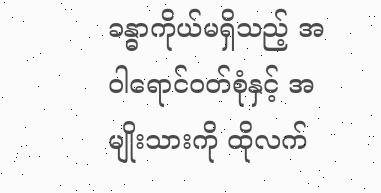ခန္ဓာကိုယ်မရှိသည့် အဝါရောင်ဝတ်စုံနှင့် အမျိုးသားကို ထိုလက်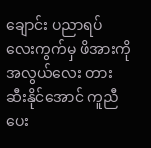ချောင်း ပညာရပ် လေးကွက်မှ ဖိအားကို အလွယ်လေး တားဆီးနိုင်အောင် ကူညီပေး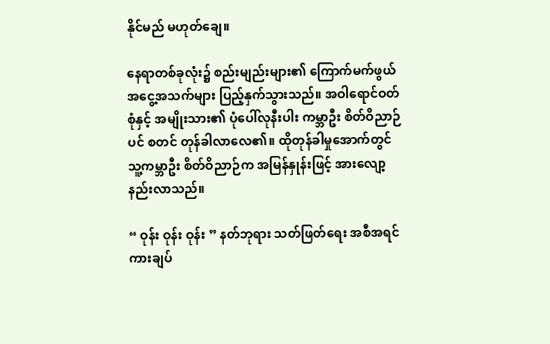နိုင်မည် မဟုတ်ချေ။

နေရာတစ်ခုလုံး၌ စည်းမျည်းများ၏ ကြောက်မက်ဖွယ် အငွေ့အသက်များ ပြည့်နှက်သွားသည်။ အဝါရောင်ဝတ်စုံနှင့် အမျိုးသား၏ ပုံပေါ်လုနီးပါး ကမ္ဘာဦး စိတ်ဝိညာဉ်ပင် စတင် တုန်ခါလာလေ၏။ ထိုတုန်ခါမှုအောက်တွင် သူ့ကမ္ဘာဦး စိတ်ဝိညာဉ်က အမြန်နှုန်းဖြင့် အားလျော့နည်းလာသည်။

“ ဝုန်း ဝုန်း ဝုန်း ” နတ်ဘုရား သတ်ဖြတ်ရေး အစီအရင်ကားချပ်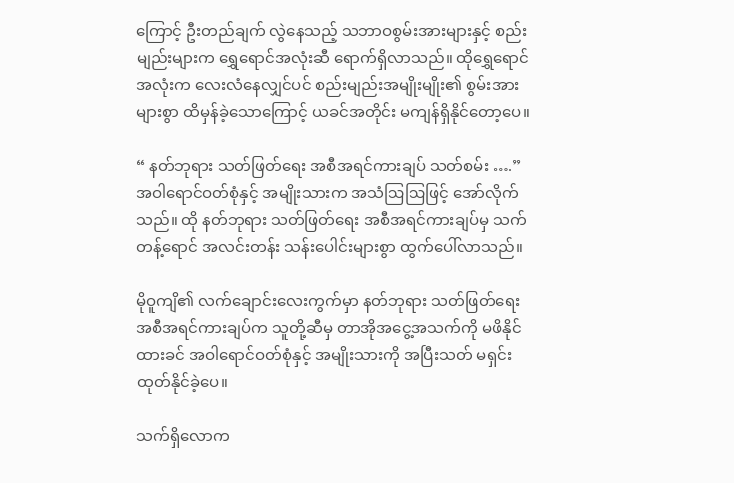ကြောင့် ဦးတည်ချက် လွဲနေသည့် သဘာဝစွမ်းအားများနှင့် စည်းမျည်းများက ရွှေရောင်အလုံးဆီ ရောက်ရှိလာသည်။ ထိုရွှေရောင်အလုံးက လေးလံနေလျှင်ပင် စည်းမျည်းအမျိုးမျိုး၏ စွမ်းအားများစွာ ထိမှန်ခဲ့သောကြောင့် ယခင်အတိုင်း မကျန်ရှိနိုင်တော့ပေ။

“ နတ်ဘုရား သတ်ဖြတ်ရေး အစီအရင်ကားချပ် သတ်စမ်း ….” အဝါရောင်ဝတ်စုံနှင့် အမျိုးသားက အသံဩဩဖြင့် အော်လိုက်သည်။ ထို နတ်ဘုရား သတ်ဖြတ်ရေး အစီအရင်ကားချပ်မှ သက်တန့်ရောင် အလင်းတန်း သန်းပေါင်းများစွာ ထွက်ပေါ်လာသည်။

မိုဝူကျိ၏ လက်ချောင်းလေးကွက်မှာ နတ်ဘုရား သတ်ဖြတ်ရေး အစီအရင်ကားချပ်က သူတို့ဆီမှ တာအိုအငွေ့အသက်ကို မဖိနိုင်ထားခင် အဝါရောင်ဝတ်စုံနှင့် အမျိုးသားကို အပြီးသတ် မရှင်းထုတ်နိုင်ခဲ့ပေ။

သက်ရှိလောက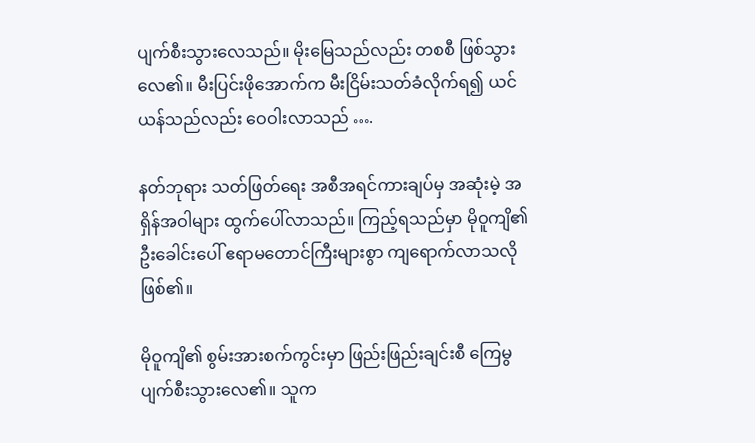ပျက်စီးသွားလေသည်။ မိုးမြေသည်လည်း တစစီ ဖြစ်သွားလေ၏။ မီးပြင်းဖိုအောက်က မီးငြိမ်းသတ်ခံလိုက်ရ၍ ယင်ယန်သည်လည်း ဝေဝါးလာသည် ….

နတ်ဘုရား သတ်ဖြတ်ရေး အစီအရင်ကားချပ်မှ အဆုံးမဲ့ အရှိန်အဝါများ ထွက်ပေါ်လာသည်။ ကြည့်ရသည်မှာ မိုဝူကျိ၏ ဦးခေါင်းပေါ် ဧရာမတောင်ကြီးများစွာ ကျရောက်လာသလို ဖြစ်၏။

မိုဝူကျိ၏ စွမ်းအားစက်ကွင်းမှာ ဖြည်းဖြည်းချင်းစီ ကြေမွပျက်စီးသွားလေ၏။ သူက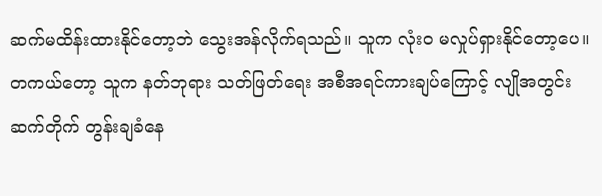ဆက်မထိန်းထားနိုင်တော့ဘဲ သွေးအန်လိုက်ရသည်။ သူက လုံးဝ မလှုပ်ရှားနိုင်တော့ပေ။ တကယ်တော့ သူက နတ်ဘုရား သတ်ဖြတ်ရေး အစီအရင်ကားချပ်ကြောင့် လျိုအတွင်း ဆက်တိုက် တွန်းချခံနေ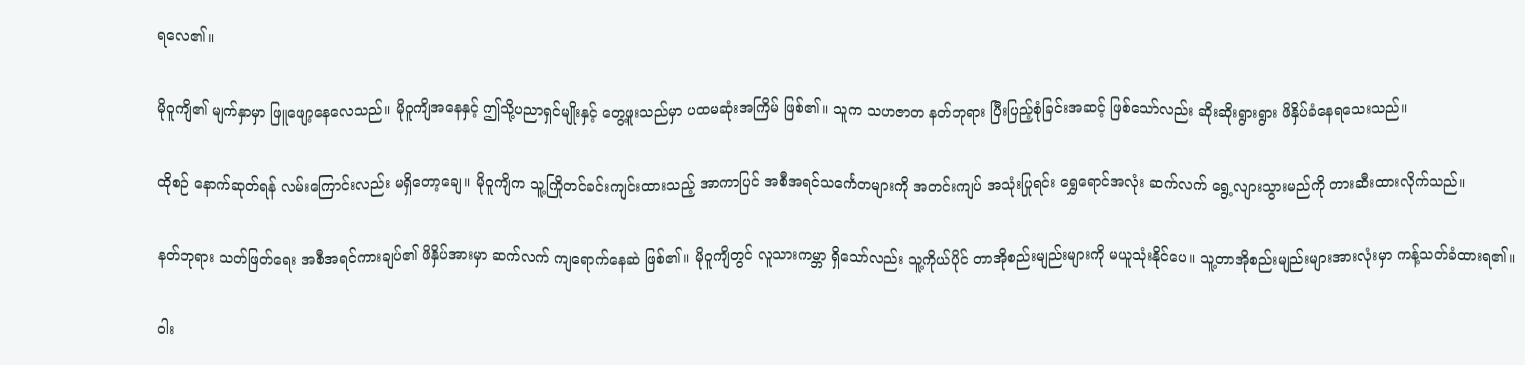ရလေ၏။

မိုဝူကျိ၏ မျက်နှာမှာ ဖြူဖျော့နေလေသည်။ မိုဝူကျိအနေနှင့် ဤသို့ပညာရှင်မျိုးနှင့် တွေ့ဖူးသည်မှာ ပထမဆုံးအကြိမ် ဖြစ်၏။ သူက သဟဇာတ နတ်ဘုရား ပြီးပြည့်စုံခြင်းအဆင့် ဖြစ်သော်လည်း ဆိုးဆိုးရွားရွား ဖိနှိပ်ခံနေရသေးသည်။

ထိုစဉ် နောက်ဆုတ်ရန် လမ်းကြောင်းလည်း မရှိတော့ချေ။ မိုဝူကျိက သူ့ကြိုတင်ခင်းကျင်းထားသည့် အာကာပြင် အစီအရင်သင်္ကေတများကို အတင်းကျပ် အသုံးပြုရင်း ရွှေရောင်အလုံး ဆက်လက် ရွေ့လျားသွားမည်ကို တားဆီးထားလိုက်သည်။

နတ်ဘုရား သတ်ဖြတ်ရေး အစီအရင်ကားချပ်၏ ဖိနှိပ်အားမှာ ဆက်လက် ကျရောက်နေဆဲ ဖြစ်၏။ မိုဝူကျိတွင် လူသားကမ္ဘာ ရှိသော်လည်း သူ့ကိုယ်ပိုင် တာအိုစည်းမျည်းများကို မယူသုံးနိုင်ပေ။ သူ့တာအိုစည်းမျည်းများအားလုံးမှာ ကန့်သတ်ခံထားရ၏။

ဝါး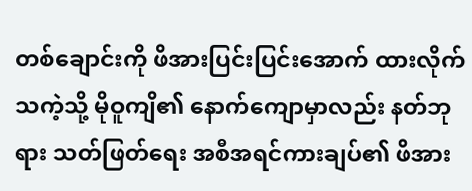တစ်ချောင်းကို ဖိအားပြင်းပြင်းအောက် ထားလိုက်သကဲ့သို့ မိုဝူကျိ၏ နောက်ကျောမှာလည်း နတ်ဘုရား သတ်ဖြတ်ရေး အစီအရင်ကားချပ်၏ ဖိအား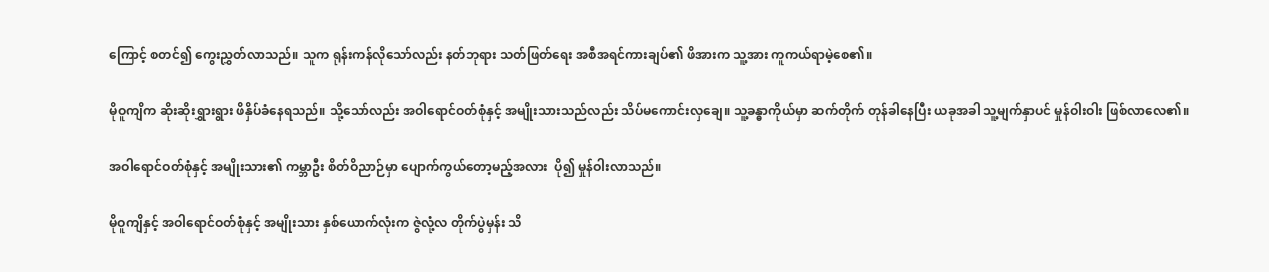ကြောင့် စတင်၍ ကွေးညွှတ်လာသည်။ သူက ရုန်းကန်လိုသော်လည်း နတ်ဘုရား သတ်ဖြတ်ရေး အစီအရင်ကားချပ်၏ ဖိအားက သူ့အား ကူကယ်ရာမဲ့စေ၏။

မိုဝူကျိက ဆိုးဆိုးရွှားရွား ဖိနှိပ်ခံနေရသည်။ သို့သော်လည်း အဝါရောင်ဝတ်စုံနှင့် အမျိုးသားသည်လည်း သိပ်မကောင်းလှချေ။ သူ့ခန္ဓာကိုယ်မှာ ဆက်တိုက် တုန်ခါနေပြီး ယခုအခါ သူ့မျက်နှာပင် မှုန်ဝါးဝါး ဖြစ်လာလေ၏။

အဝါရောင်ဝတ်စုံနှင့် အမျိုးသား၏ ကမ္ဘာဦး စိတ်ဝိညာဉ်မှာ‌ ပျောက်ကွယ်တော့မည့်အလား  ပို၍ မှုန်ဝါးလာသည်။

မိုဝူကျိနှင့် အဝါရောင်ဝတ်စုံနှင့် အမျိုးသား နှစ်ယောက်လုံးက ဇွဲလုံ့လ တိုက်ပွဲမှန်း သိ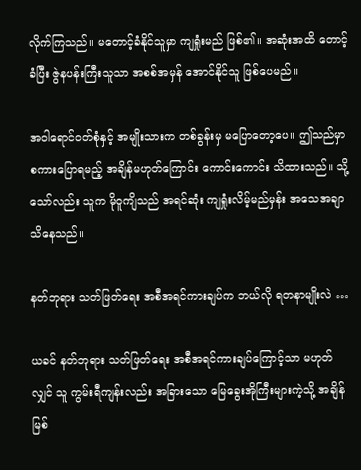လိုက်ကြသည်။ မတောင့်ခံနိုင်သူမှာ ကျရှုံးမည် ဖြစ်၏။ အဆုံးအထိ တောင့်ခံပြီး ဇွဲနပန်းကြီးသူသာ အစစ်အမှန် အောင်နိုင်သူ ဖြစ်ပေမည်။

အဝါရောင်ဝတ်စုံနှင့် အမျိုးသားက တစ်ခွန်းမှ မပြောတော့ပေ။ ဤသည်မှာ စကားပြောရမည့် အချိန်မဟုတ်ကြောင်း ကောင်းကောင်း သိထားသည်။ သို့သော်လည်း သူက မိုဝူကျိသည် အရင်ဆုံး ကျရှုံးလိမ့်မည်မှန်း အသေအချာ သိနေသည်။

နတ်ဘုရား သတ်ဖြတ်ရေး အစီအရင်ကားချပ်က ဘယ်လို ရတနာမျိုးလဲ …

ယခင် နတ်ဘုရား သတ်ဖြတ်ရေး အစီအရင်ကားချပ်ကြောင့်သာ မဟုတ်လျှင် သူ ကွမ်းရီကျန်းလည်း အခြားသော မြေခွေးအိုကြီးများကဲ့သို့ အချိန်မြစ်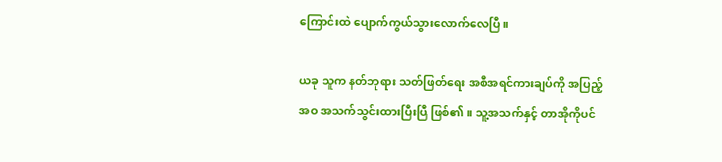ကြောင်းထဲ ပျောက်ကွယ်သွားလောက်လေပြီ။

ယခု သူက နတ်ဘုရား သတ်ဖြတ်ရေး အစီအရင်ကားချပ်ကို အပြည့်အဝ အသက်သွင်းထားပြီးပြီ ဖြစ်၏။ သူ့အသက်နှင့် တာအိုကိုပင်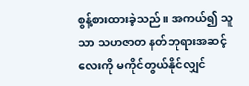စွန့်စားထားခဲ့သည်။ အကယ်၍ သူသာ သဟဇာတ နတ်ဘုရားအဆင့်လေးကို မကိုင်တွယ်နိုင်လျှင်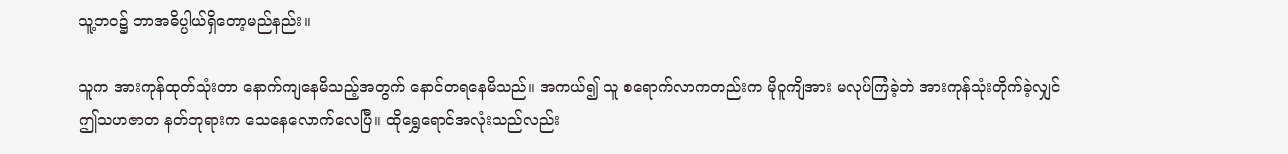သူ့ဘဝ၌ ဘာအဓိပ္ပါယ်ရှိတော့မည်နည်း။

သူက အားကုန်ထုတ်သုံးတာ နောက်ကျနေမိသည့်အတွက် နောင်တရနေမိသည်။ အကယ်၍ သူ စရောက်လာကတည်းက မိုဝူကျိအား မလုပ်ကြံခဲ့ဘဲ အားကုန်သုံးတိုက်ခဲ့လျှင် ဤသဟဇာတ နတ်ဘုရားက သေနေလောက်လေပြီ။ ထိုရွှေရောင်အလုံးသည်လည်း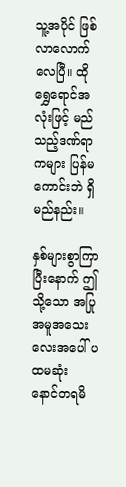သူ့အပိုင် ဖြစ်လာလောက်လေပြီ။ ထိုရွှေရောင်အလုံးဖြင့် မည်သည့်ဒဏ်ရာကများ ပြန်မကောင်းဘဲ ရှိမည်နည်း။

နှစ်များစွာကြာပြီးနောက် ဤသို့သော အပြုအမူအသေးလေးအပေါ် ပထမဆုံး နောင်တရမိ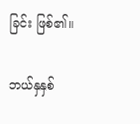ခြင်း ဖြစ်၏။

ဘယ်နှနှစ်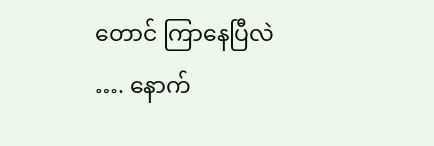တောင် ကြာနေပြီလဲ …. နောက်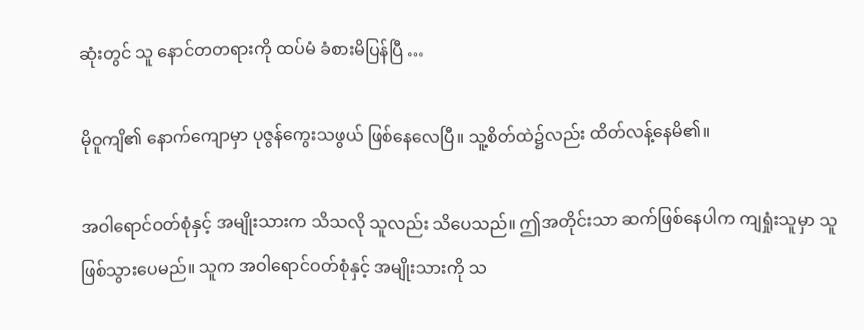ဆုံးတွင် သူ နောင်တတရားကို ထပ်မံ ခံစားမိပြန်ပြီ …

မိုဝူကျိ၏ နောက်ကျောမှာ ပုဇွန်ကွေးသဖွယ် ဖြစ်နေလေပြီ။ သူ့စိတ်ထဲ၌လည်း ထိတ်လန့်နေမိ၏။

အဝါရောင်ဝတ်စုံနှင့် အမျိုးသားက သိသလို သူလည်း သိပေသည်။ ဤအတိုင်းသာ ဆက်ဖြစ်နေပါက ကျရှုံးသူမှာ သူ ဖြစ်သွားပေမည်။ သူက အဝါရောင်ဝတ်စုံနှင့် အမျိုးသားကို သ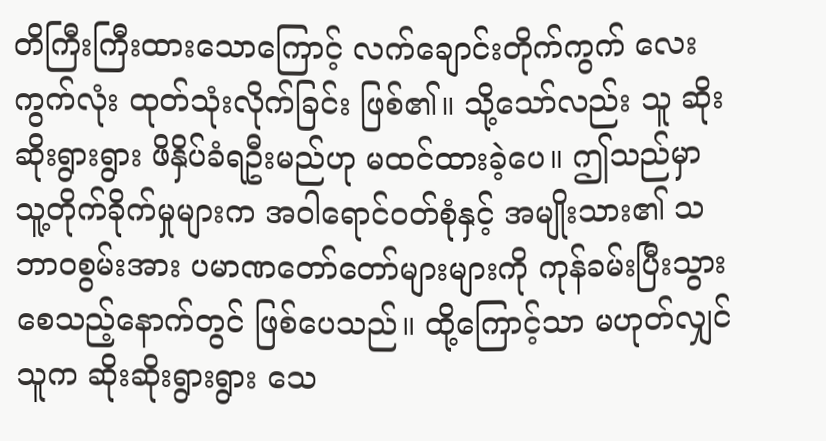တိကြီးကြီးထားသောကြောင့် လက်ချောင်းတိုက်ကွက် လေးကွက်လုံး ထုတ်သုံးလိုက်ခြင်း ဖြစ်၏။ သို့သော်လည်း သူ ဆိုးဆိုးရွားရွား ဖိနှိပ်ခံရဦးမည်ဟု မထင်ထားခဲ့ပေ။ ဤသည်မှာ သူ့တိုက်ခိုက်မှုများက အဝါရောင်ဝတ်စုံနှင့် အမျိုးသား၏ သဘာဝစွမ်းအား ပမာဏတော်တော်များများကို ကုန်ခမ်းပြီးသွားစေသည့်နောက်တွင် ဖြစ်ပေသည်။ ထို့ကြောင့်သာ မဟုတ်လျှင် သူက ဆိုးဆိုးရွားရွား သေ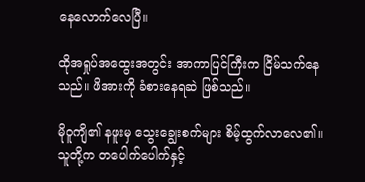နေလောက်လေပြီ။

ထိုအရှုပ်အထွေးအတွင်း အာကာပြင်ကြီးက ငြိမ်သက်နေသည်။ ဖိအားကို ခံစားနေရဆဲ ဖြစ်သည်။

မိုဝူကျိ၏ နဖူးမှ သွေးချွေးစက်များ စိမ့်ထွက်လာလေ၏။ သူတို့က တပေါက်ပေါက်နှင့်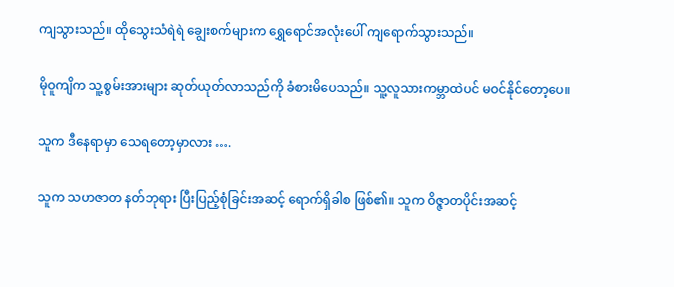ကျသွားသည်။ ထိုသွေးသံရဲရဲ ချွေးစက်များက ရွှေရောင်အလုံးပေါ် ကျရောက်သွားသည်။

မိုဝူကျိက သူ့စွမ်းအားများ ဆုတ်ယုတ်လာသည်ကို ခံစားမိပေသည်။ သူ့လူသားကမ္ဘာထဲပင် မဝင်နိုင်တော့ပေ။

သူက ဒီနေရာမှာ သေရတော့မှာလား ….

သူက သဟဇာတ နတ်ဘုရား ပြီးပြည့်စုံခြင်းအဆင့် ရောက်ရှိခါစ ဖြစ်၏။ သူက ဝိဇ္ဇာတပိုင်းအဆင့်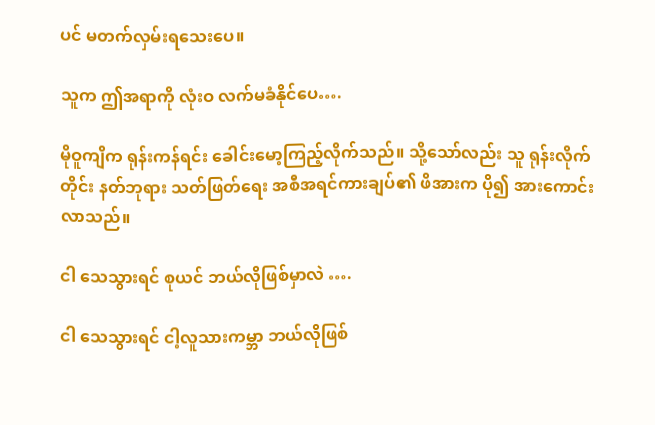ပင် မတက်လှမ်းရသေးပေ။

သူက ဤအရာကို လုံးဝ လက်မခံနိုင်ပေ….

မိုဝူကျိက ရုန်းကန်ရင်း ခေါင်းမော့ကြည့်လိုက်သည်။ သို့သော်လည်း သူ ရုန်းလိုက်တိုင်း နတ်ဘုရား သတ်ဖြတ်ရေး အစီအရင်ကားချပ်၏ ဖိအားက ပို၍ အားကောင်းလာသည်။

ငါ သေသွားရင် စုယင် ဘယ်လိုဖြစ်မှာလဲ ….

ငါ သေသွားရင် ငါ့လူသားကမ္ဘာ ဘယ်လိုဖြစ်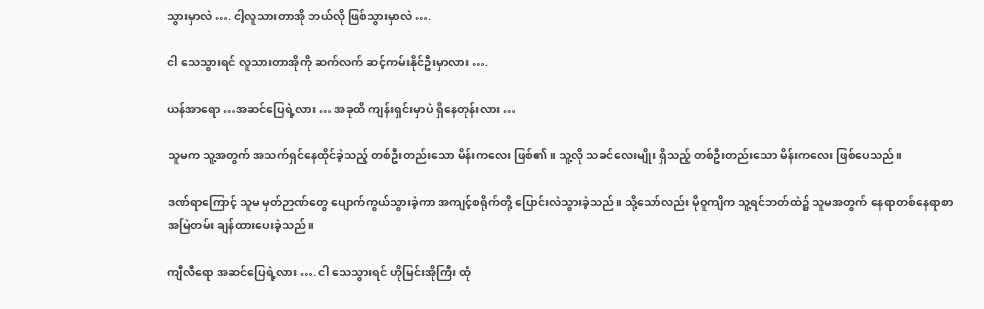သွားမှာလဲ …. ငါ့လူသားတာအို ဘယ်လို ဖြစ်သွားမှာလဲ ….

ငါ သေသွားရင် လူသားတာအိုကို ဆက်လက် ဆင့်ကမ်းနိုင်ဦးမှာလား ….

ယန်အာရော …အဆင်ပြေရဲ့လား … အခုထိ ကျန်းရှင်းမှာပဲ ရှိနေတုန်းလား …

သူမက သူ့အတွက် အသက်ရှင်နေထိုင်ခဲ့သည့် တစ်ဦးတည်းသော မိန်းကလေး ဖြစ်၏။ သူ့လို သခင်လေးမျိုး ရှိသည့် တစ်ဦးတည်းသော မိန်းကလေး ဖြစ်ပေသည်။

ဒဏ်ရာကြောင့် သူမ မှတ်ဉာဏ်တွေ ပျောက်ကွယ်သွားခဲ့ကာ အကျင့်စရိုက်တို့ ပြောင်းလဲသွားခဲ့သည်။ သို့သော်လည်း မိုဝူကျိက သူ့ရင်ဘတ်ထဲ၌ သူမအတွက် နေရာတစ်နေရာစာ အမြဲတမ်း ချန်ထားပေးခဲ့သည်။

ကျီလီရော အဆင်ပြေရဲ့လား …. ငါ သေသွားရင် ဟိုမြင်းအိုကြီး ထုံ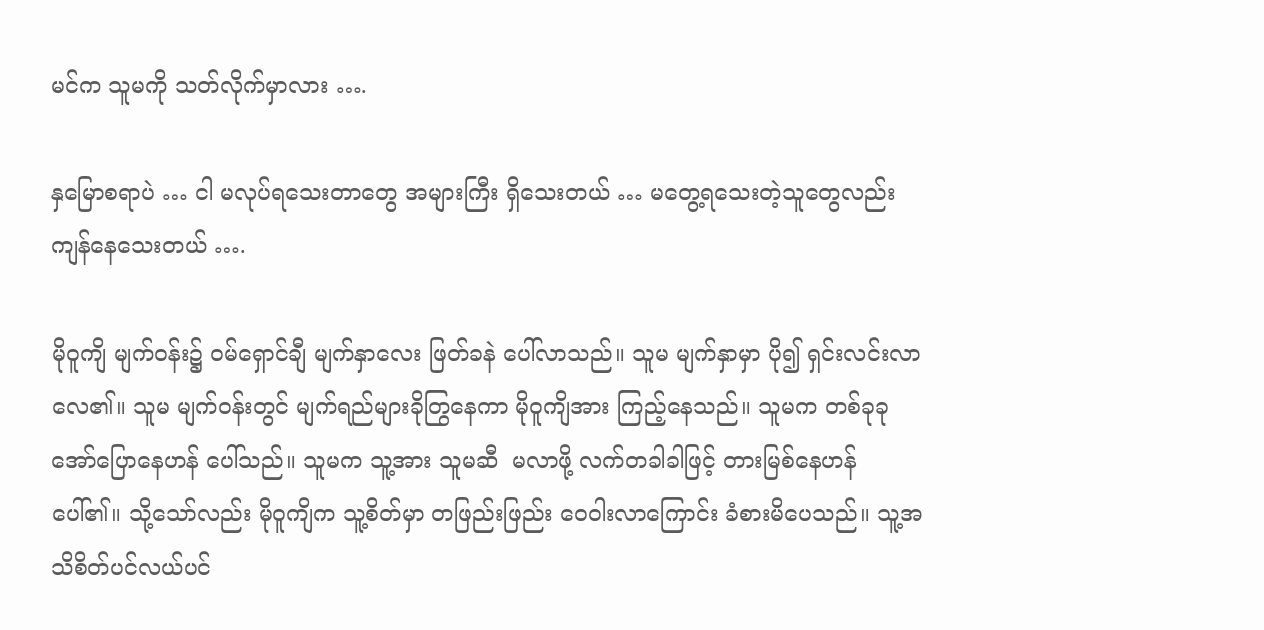မင်က သူမကို သတ်လိုက်မှာလား ….

နှမြောစရာပဲ … ငါ မလုပ်ရသေးတာတွေ အများကြီး ရှိသေးတယ် … မတွေ့ရသေးတဲ့သူတွေလည်း ကျန်နေသေးတယ် ….

မိုဝူကျိ မျက်ဝန်း၌ ဝမ်ရှောင်ချီ မျက်နှာလေး ဖြတ်ခနဲ ပေါ်လာသည်။ သူမ မျက်နှာမှာ ပို၍ ရှင်းလင်းလာလေ၏။ သူမ မျက်ဝန်းတွင် မျက်ရည်များခိုတြွနေကာ မိုဝူကျိအား ကြည့်နေသည်။ သူမက တစ်ခုခု အော်ပြောနေဟန် ပေါ်သည်။ သူမက သူ့အား သူမဆီ  မလာဖို့ လက်တခါခါဖြင့် တားမြစ်နေဟန် ပေါ်၏။ သို့သော်လည်း မိုဝူကျိက သူ့စိတ်မှာ တဖြည်းဖြည်း ဝေဝါးလာကြောင်း ခံစားမိပေသည်။ သူ့အသိစိတ်ပင်လယ်ပင်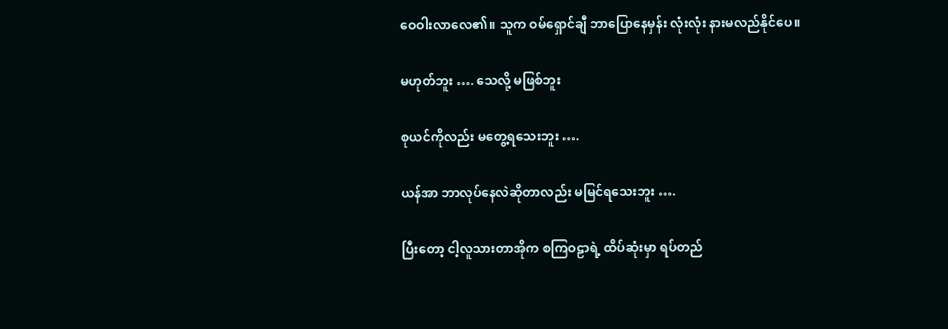ဝေဝါးလာလေ၏။ သူက ဝမ်ရှောင်ချီ ဘာပြောနေမှန်း လုံးလုံး နားမလည်နိုင်ပေ။

မဟုတ်ဘူး …. သေလို့ မဖြစ်ဘူး

စုယင်ကိုလည်း မတွေ့ရသေးဘူး ….

ယန်အာ‌ ဘာလုပ်နေလဲဆိုတာလည်း မမြင်ရသေးဘူး ….

ပြီးတော့ ငါ့လူသားတာအိုက စကြဝဠာရဲ့ ထိပ်ဆုံးမှာ ရပ်တည်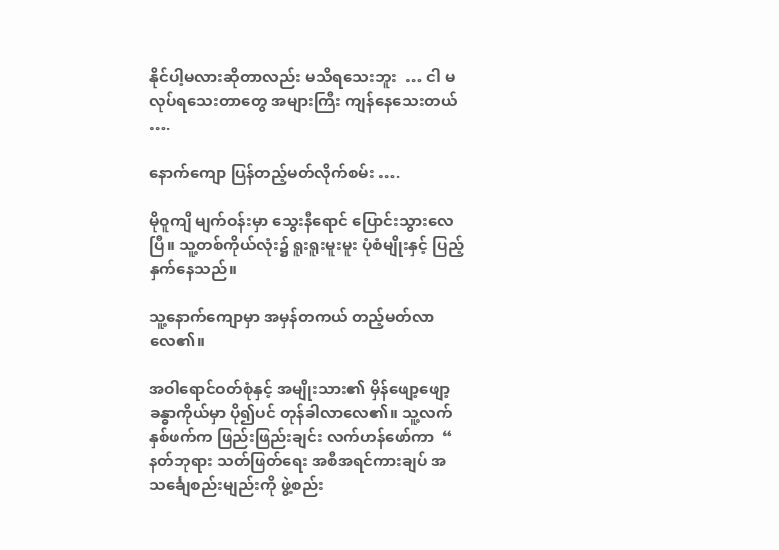နိုင်ပါ့မလားဆိုတာလည်း မသိရသေးဘူး  … ငါ မလုပ်ရသေးတာတွေ အများကြီး ကျန်နေသေးတယ် ….

နောက်ကျော ပြန်တည့်မတ်လိုက်စမ်း ….

မိုဝူကျိ မျက်ဝန်းမှာ သွေးနီရောင် ပြောင်းသွားလေပြီ။ သူ့တစ်ကိုယ်လုံး၌ ရူးရူးမူးမူး ပုံစံမျိုးနှင့် ပြည့်နှက်နေသည်။

သူ့နောက်ကျောမှာ အမှန်တကယ် တည့်မတ်လာလေ၏။

အဝါရောင်ဝတ်စုံနှင့် အမျိုးသား၏ မှိန်ဖျော့ဖျော့ ခန္ဓာကိုယ်မှာ ပို၍ပင် တုန်ခါလာလေ၏။ သူ့လက်နှစ်ဖက်က ဖြည်းဖြည်းချင်း လက်ဟန်ဖော်ကာ  “ နတ်ဘုရား သတ်ဖြတ်ရေး အစီအရင်ကားချပ် အသင်္ချေစည်းမျည်းကို ဖွဲ့စည်း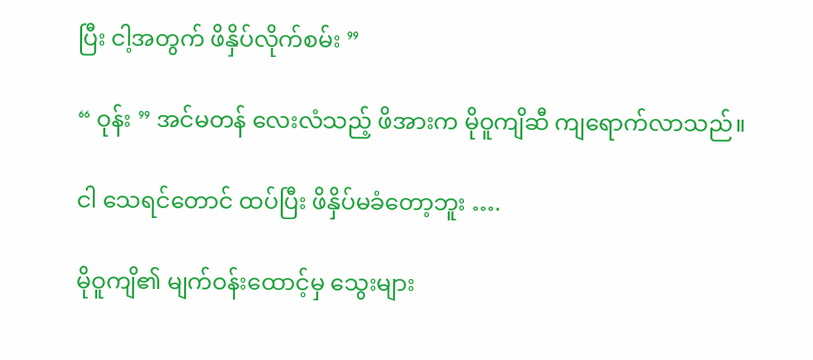ပြီး ငါ့အတွက် ဖိနှိပ်လိုက်စမ်း ”

“ ဝုန်း ” အင်မတန် လေးလံသည့် ဖိအားက မိုဝူကျိဆီ ကျရောက်လာသည်။

ငါ သေရင်တောင် ထပ်ပြီး ဖိနှိပ်မခံတော့ဘူး ….

မိုဝူကျိ၏ မျက်ဝန်းထောင့်မှ သွေးများ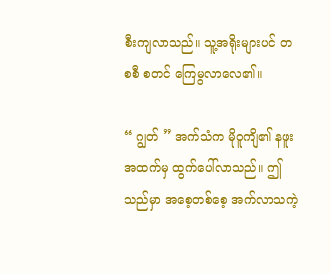စီးကျလာသည်။ သူ့အရိုးများပင် တစစီ စတင် ကြေမွလာလေ၏။

“ ဂျွတ် ” အက်သံက မိုဝူကျိ၏ နဖူးအထက်မှ ထွက်ပေါ်လာသည်။ ဤသည်မှာ အစေ့တစ်စေ့ အက်လာသကဲ့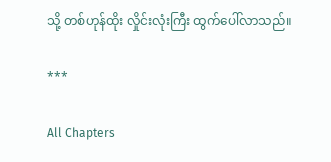သို့ တစ်ဟုန်ထိုး လှိုင်းလုံးကြီး ထွက်ပေါ်လာသည်။

***

All Chapters